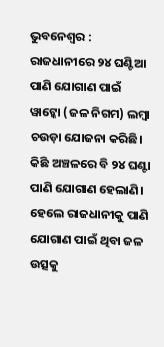ଭୁବନେଶ୍ବର : ରାଜଧାନୀରେ ୨୪ ଘଣ୍ଟିଆ ପାଣି ଯୋଗାଣ ପାଇଁ ୱାଟ୍କୋ (ଜଳ ନିଗମ) ଲମ୍ବା ଚଉଡ଼ା ଯୋଜନା କରିଛି। କିଛି ଅଞ୍ଚଳରେ ବି ୨୪ ଘଣ୍ଟା ପାଣି ଯୋଗାଣ ହେଲାଣି। ହେଲେ ରାଜଧାନୀକୁ ପାଣି ଯୋଗାଣ ପାଇଁ ଥିବା ଜଳ ଉତ୍ସକୁ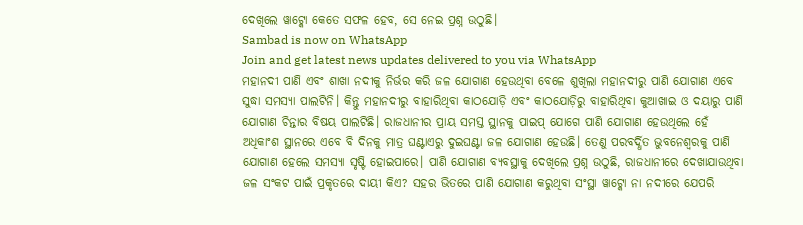ଦେଖିଲେ ୱାଟ୍କୋ କେତେ ସଫଳ ହେବ, ସେ ନେଇ ପ୍ରଶ୍ନ ଉଠୁଛି।
Sambad is now on WhatsApp
Join and get latest news updates delivered to you via WhatsApp
ମହାନଦୀ ପାଣି ଏବଂ ଶାଖା ନଦୀକୁ ନିର୍ଭର କରି ଜଳ ଯୋଗାଣ ହେଉଥିବା ବେଳେ ଶୁଖିଲା ମହାନଦୀରୁ ପାଣି ଯୋଗାଣ ଏବେ ସୁଦ୍ଧା ସମସ୍ୟା ପାଲଟିନି। କିନ୍ତୁ ମହାନଦୀରୁ ବାହାରିଥିବା କାଠଯୋଡ଼ି ଏବଂ କାଠଯୋଡ଼ିରୁ ବାହାରିଥିବା କୁଆଖାଇ ଓ ଦୟାରୁ ପାଣି ଯୋଗାଣ ଚିନ୍ତାର ବିଷୟ ପାଲଟିଛି। ରାଜଧାନୀର ପ୍ରାୟ ସମସ୍ତ ସ୍ଥାନକୁ ପାଇପ୍ ଯୋଗେ ପାଣି ଯୋଗାଣ ହେଉଥିଲେ ହେଁ ଅଧିକାଂଶ ସ୍ଥାନରେ ଏବେ ବି ଦିନକୁ ମାତ୍ର ଘଣ୍ଟାଏରୁ ଦୁଇଘଣ୍ଟା ଜଳ ଯୋଗାଣ ହେଉଛି। ତେଣୁ ପରବର୍ଦ୍ଧିତ ଭୁବନେଶ୍ବରକୁ ପାଣି ଯୋଗାଣ ହେଲେ ସମସ୍ୟା ସୃଷ୍ଟି ହୋଇପାରେ। ପାଣି ଯୋଗାଣ ବ୍ୟବସ୍ଥାକୁ ଦେଖିଲେ ପ୍ରଶ୍ନ ଉଠୁଛି, ରାଜଧାନୀରେ ଦେଖାଯାଉଥିବା ଜଳ ସଂକଟ ପାଇଁ ପ୍ରକୃତରେ ଦାୟୀ କିଏ? ସହର ଭିତରେ ପାଣି ଯୋଗାଣ କରୁଥିବା ସଂସ୍ଥା ୱାଟ୍କୋ ନା ନଦୀରେ ଯେପରି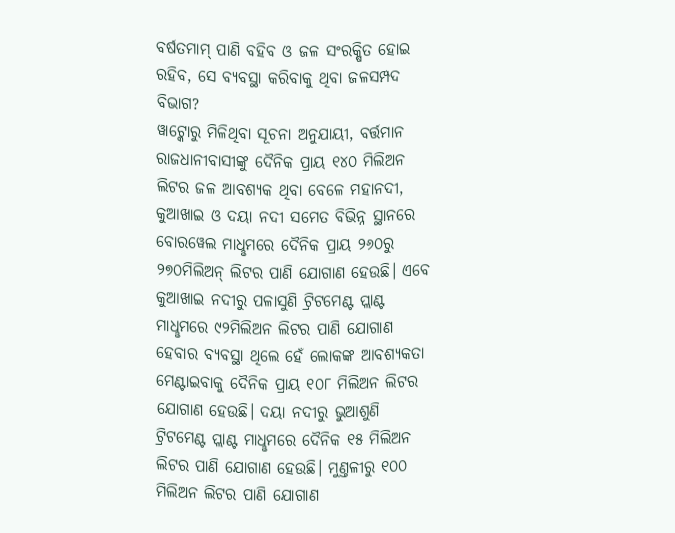ବର୍ଷତମାମ୍ ପାଣି ବହିବ ଓ ଜଳ ସଂରକ୍ଷିତ ହୋଇ ରହିବ, ସେ ବ୍ୟବସ୍ଥା କରିବାକୁ ଥିବା ଜଳସମ୍ପଦ ବିଭାଗ?
ୱାଟ୍କୋରୁ ମିଳିଥିବା ସୂଚନା ଅନୁଯାୟୀ, ବର୍ତ୍ତମାନ ରାଜଧାନୀବାସୀଙ୍କୁ ଦୈନିକ ପ୍ରାୟ ୧୪୦ ମିଲିଅନ ଲିଟର ଜଳ ଆବଶ୍ୟକ ଥିବା ବେଳେ ମହାନଦୀ, କୁଆଖାଇ ଓ ଦୟା ନଦୀ ସମେତ ବିଭିନ୍ନ ସ୍ଥାନରେ ବୋରୱେଲ ମାଧୢମରେ ଦୈନିକ ପ୍ରାୟ ୨୬୦ରୁ ୨୭୦ମିଲିଅନ୍ ଲିଟର ପାଣି ଯୋଗାଣ ହେଉଛି। ଏବେ କୁଆଖାଇ ନଦୀରୁ ପଳାସୁଣି ଟ୍ରିଟମେଣ୍ଟ ପ୍ଲାଣ୍ଟ ମାଧୢମରେ ୯୨ମିଲିଅନ ଲିଟର ପାଣି ଯୋଗାଣ ହେବାର ବ୍ୟବସ୍ଥା ଥିଲେ ହେଁ ଲୋକଙ୍କ ଆବଶ୍ୟକତା ମେଣ୍ଟାଇବାକୁ ଦୈନିକ ପ୍ରାୟ ୧୦୮ ମିଲିଅନ ଲିଟର ଯୋଗାଣ ହେଉଛି। ଦୟା ନଦୀରୁ ଭୁଆଶୁଣି ଟ୍ରିଟମେଣ୍ଟ ପ୍ଲାଣ୍ଟ ମାଧୢମରେ ଦୈନିକ ୧୫ ମିଲିଅନ ଲିଟର ପାଣି ଯୋଗାଣ ହେଉଛି। ମୁଣ୍ତଳୀରୁ ୧୦୦ ମିଲିଅନ ଲିଟର ପାଣି ଯୋଗାଣ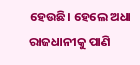ହେଉଛି। ହେଲେ ଅଧା ରାଜଧାନୀକୁ ପାଣି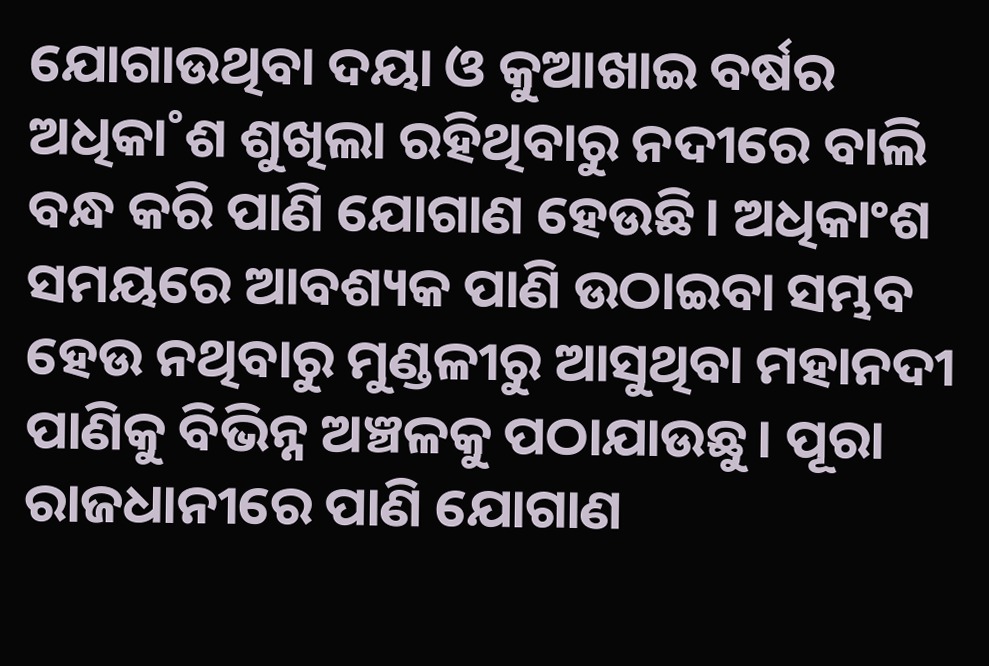ଯୋଗାଉଥିବା ଦୟା ଓ କୁଆଖାଇ ବର୍ଷର ଅଧିକା˚ଶ ଶୁଖିଲା ରହିଥିବାରୁ ନଦୀରେ ବାଲି ବନ୍ଧ କରି ପାଣି ଯୋଗାଣ ହେଉଛି। ଅଧିକାଂଶ ସମୟରେ ଆବଶ୍ୟକ ପାଣି ଉଠାଇବା ସମ୍ଭବ ହେଉ ନଥିବାରୁ ମୁଣ୍ଡଳୀରୁ ଆସୁଥିବା ମହାନଦୀ ପାଣିକୁ ବିଭିନ୍ନ ଅଞ୍ଚଳକୁ ପଠାଯାଉଛୁ। ପୂରା ରାଜଧାନୀରେ ପାଣି ଯୋଗାଣ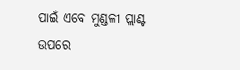ପାଇଁ ଏବେ ମୁଣ୍ଡଳୀ ପ୍ଲାଣ୍ଟ ଉପରେ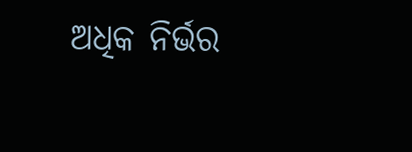ଅଧିକ ନିର୍ଭର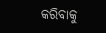କରିବାକୁ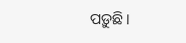ପଡ଼ୁଛି।